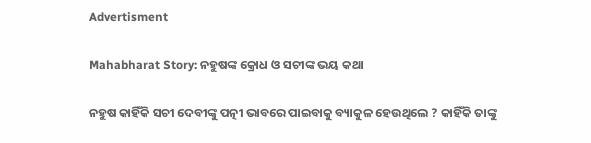Advertisment

Mahabharat Story: ନହୁଷଙ୍କ କ୍ରୋଧ ଓ ସଚୀଙ୍କ ଭୟ କଥା

ନହୁଷ କାହିଁକି ସଚୀ ଦେବୀଙ୍କୁ ପତ୍ନୀ ଭାବରେ ପାଇବାକୁ ବ୍ୟାକୁଳ ହେଉଥିଲେ ? କାହିଁକି ତାଙ୍କୁ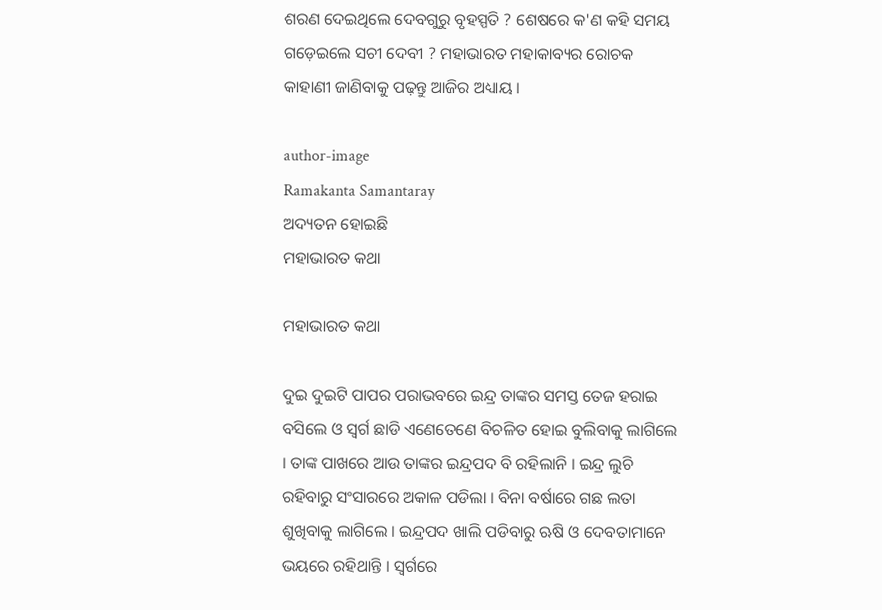ଶରଣ ଦେଇଥିଲେ ଦେବଗୁରୁ ବୃହସ୍ପତି ? ଶେଷରେ କ'ଣ କହି ସମୟ ଗଡ଼େଇଲେ ସଚୀ ଦେବୀ ? ମହାଭାରତ ମହାକାବ୍ୟର ରୋଚକ କାହାଣୀ ଜାଣିବାକୁ ପଢ଼ନ୍ତୁ ଆଜିର ଅଧ୍ୟାୟ ।

author-image
Ramakanta Samantaray
ଅଦ୍ୟତନ ହୋଇଛି
ମହାଭାରତ କଥା

ମହାଭାରତ କଥା

ଦୁଇ ଦୁଇଟି ପାପର ପରାଭବରେ ଇନ୍ଦ୍ର ତାଙ୍କର ସମସ୍ତ ତେଜ ହରାଇ ବସିଲେ ଓ ସ୍ୱର୍ଗ ଛାଡି ଏଣେତେଣେ ବିଚଳିତ ହୋଇ ବୁଲିବାକୁ ଲାଗିଲେ । ତାଙ୍କ ପାଖରେ ଆଉ ତାଙ୍କର ଇନ୍ଦ୍ରପଦ ବି ରହିଲାନି । ଇନ୍ଦ୍ର ଲୁଚି ରହିବାରୁ ସଂସାରରେ ଅକାଳ ପଡିଲା । ବିନା ବର୍ଷାରେ ଗଛ ଲତା ଶୁଖିବାକୁ ଲାଗିଲେ । ଇନ୍ଦ୍ରପଦ ଖାଲି ପଡିବାରୁ ଋଷି ଓ ଦେବତାମାନେ ଭୟରେ ରହିଥାନ୍ତି । ସ୍ୱର୍ଗରେ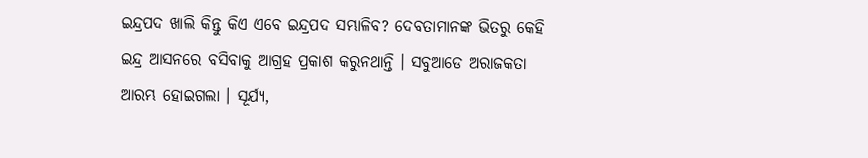ଇନ୍ଦ୍ରପଦ ଖାଲି କିନ୍ତୁ କିଏ ଏବେ ଇନ୍ଦ୍ରପଦ ସମ୍ଭାଳିବ? ଦେବତାମାନଙ୍କ ଭିତରୁ କେହି ଇନ୍ଦ୍ର ଆସନରେ ବସିବାକୁ ଆଗ୍ରହ ପ୍ରକାଶ କରୁନଥାନ୍ତି । ସବୁଆଡେ ଅରାଜକତା ଆରମ୍ଭ ହୋଇଗଲା । ସୂର୍ଯ୍ୟ,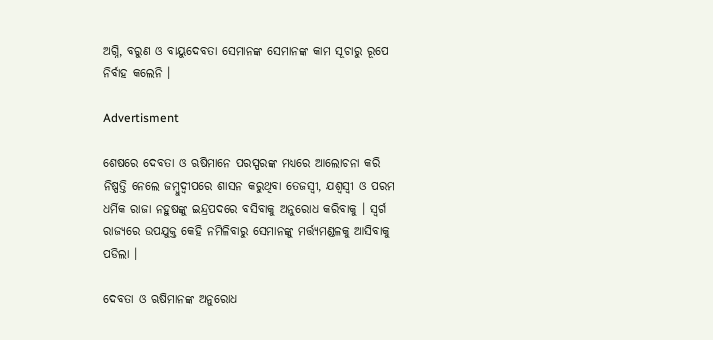ଅଗ୍ନି, ବରୁଣ ଓ ବାୟୁଦେବତା ସେମାନଙ୍କ ସେମାନଙ୍କ କାମ ସୂଚାରୁ ରୂପେ ନିର୍ବାହ କଲେନି ।

Advertisment

ଶେଷରେ ଦେବତା ଓ ଋଷିମାନେ ପରସ୍ପରଙ୍କ ମଧ୍ୟରେ ଆଲୋଚନା କରି ନିଷ୍ପତ୍ତି ନେଲେ ଜମ୍ବୁଦ୍ୱୀପରେ ଶାସନ କରୁଥିବା ତେଜସ୍ୱୀ, ଯଶ୍ୱସ୍ୱୀ ଓ ପରମ ଧର୍ମିକ ରାଜା ନହୁଷଙ୍କୁ ଇନ୍ଦ୍ରପଦରେ ବସିବାକୁ ଅନୁରୋଧ କରିବାକୁ । ସ୍ୱର୍ଗ ରାଜ୍ୟରେ ଉପଯୁକ୍ତ କେହି ନମିଳିବାରୁ ସେମାନଙ୍କୁ ମର୍ତ୍ତ୍ୟମଣ୍ଡଳକୁ ଆସିବାକୁ ପଡିଲା ।

ଦେବତା ଓ ଋଷିମାନଙ୍କ ଅନୁରୋଧ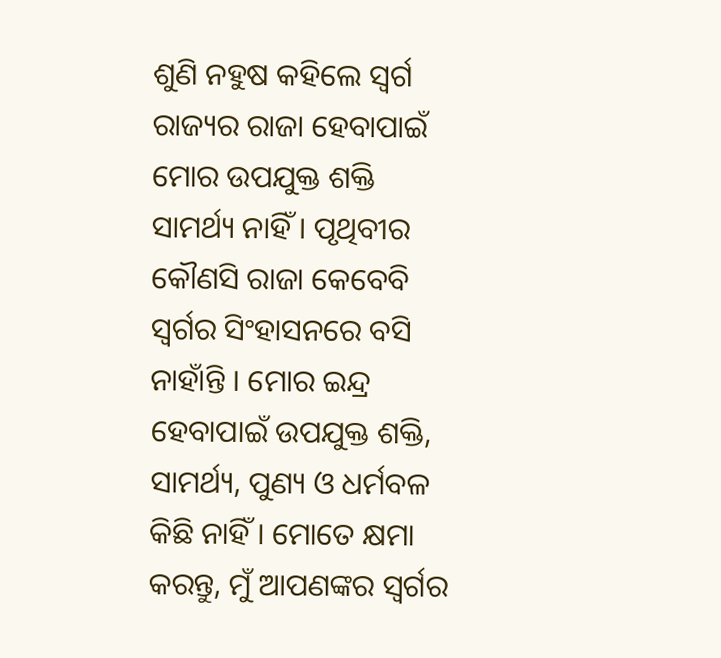ଶୁଣି ନହୁଷ କହିଲେ ସ୍ୱର୍ଗ ରାଜ୍ୟର ରାଜା ହେବାପାଇଁ ମୋର ଉପଯୁକ୍ତ ଶକ୍ତି ସାମର୍ଥ୍ୟ ନାହିଁ । ପୃଥିବୀର କୌଣସି ରାଜା କେବେବି ସ୍ୱର୍ଗର ସିଂହାସନରେ ବସି ନାହାଁନ୍ତି । ମୋର ଇନ୍ଦ୍ର ହେବାପାଇଁ ଉପଯୁକ୍ତ ଶକ୍ତି, ସାମର୍ଥ୍ୟ, ପୁଣ୍ୟ ଓ ଧର୍ମବଳ କିଛି ନାହିଁ । ମୋତେ କ୍ଷମା କରନ୍ତୁ, ମୁଁ ଆପଣଙ୍କର ସ୍ୱର୍ଗର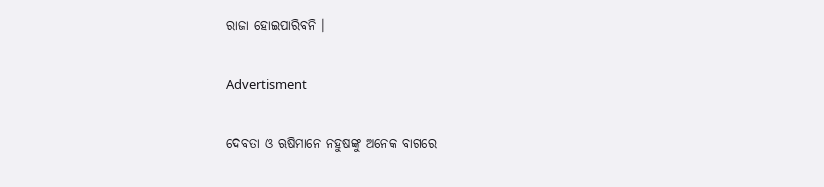ରାଜା ହୋଇପାରିବନି ।

Advertisment

ଦେବତା ଓ ଋଷିମାନେ ନହୁଷଙ୍କୁ ଅନେକ ବାଗରେ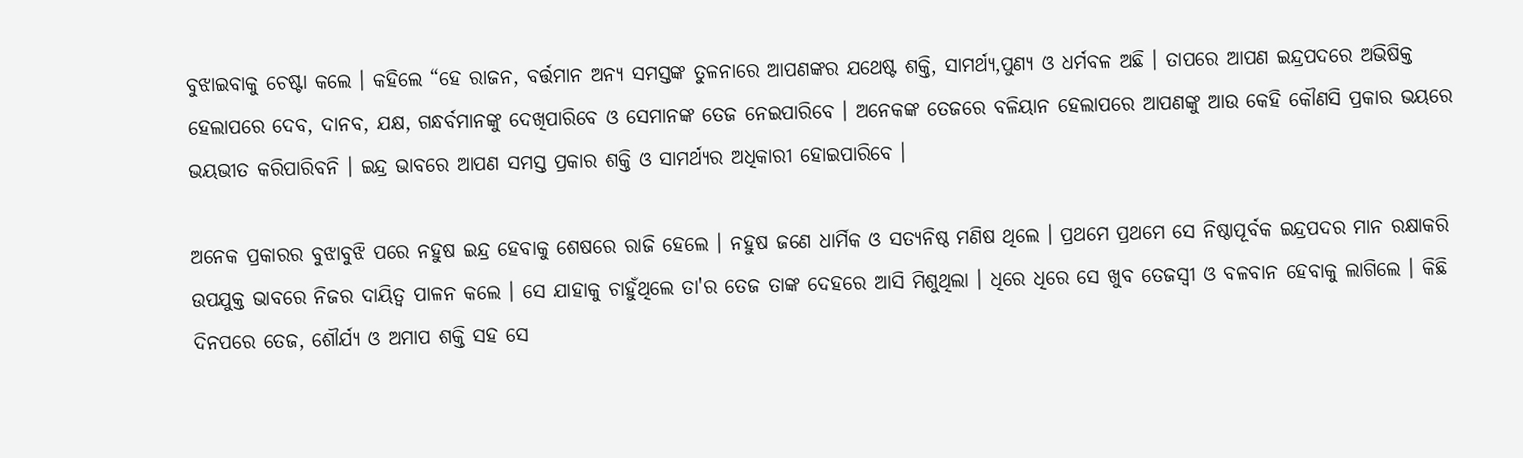ବୁଝାଇବାକୁ ଚେଷ୍ଟା କଲେ । କହିଲେ “ହେ ରାଜନ, ବର୍ତ୍ତମାନ ଅନ୍ୟ ସମସ୍ତଙ୍କ ତୁଳନାରେ ଆପଣଙ୍କର ଯଥେଷ୍ଟ ଶକ୍ତି, ସାମର୍ଥ୍ୟ,ପୁଣ୍ୟ ଓ ଧର୍ମବଳ ଅଛି । ତାପରେ ଆପଣ ଇନ୍ଦ୍ରପଦରେ ଅଭିଷିକ୍ତ ହେଲାପରେ ଦେବ, ଦାନବ, ଯକ୍ଷ, ଗନ୍ଧର୍ବମାନଙ୍କୁ ଦେଖିପାରିବେ ଓ ସେମାନଙ୍କ ତେଜ ନେଇପାରିବେ । ଅନେକଙ୍କ ତେଜରେ ବଳିୟାନ ହେଲାପରେ ଆପଣଙ୍କୁ ଆଉ କେହି କୌଣସି ପ୍ରକାର ଭୟରେ ଭୟଭୀତ କରିପାରିବନି । ଇନ୍ଦ୍ର ଭାବରେ ଆପଣ ସମସ୍ତ ପ୍ରକାର ଶକ୍ତି ଓ ସାମର୍ଥ୍ୟର ଅଧିକାରୀ ହୋଇପାରିବେ ।

ଅନେକ ପ୍ରକାରର ବୁଝାବୁଝି ପରେ ନହୁଷ ଇନ୍ଦ୍ର ହେବାକୁ ଶେଷରେ ରାଜି ହେଲେ । ନହୁଷ ଜଣେ ଧାର୍ମିକ ଓ ସତ୍ୟନିଷ୍ଠ ମଣିଷ ଥିଲେ । ପ୍ରଥମେ ପ୍ରଥମେ ସେ ନିଷ୍ଠାପୂର୍ବକ ଇନ୍ଦ୍ରପଦର ମାନ ରକ୍ଷାକରି ଉପଯୁକ୍ତ ଭାବରେ ନିଜର ଦାୟିତ୍ୱ ପାଳନ କଲେ । ସେ ଯାହାକୁ ଚାହୁଁଥିଲେ ତା'ର ତେଜ ତାଙ୍କ ଦେହରେ ଆସି ମିଶୁଥିଲା । ଧିରେ ଧିରେ ସେ ଖୁବ ତେଜସ୍ୱୀ ଓ ବଳବାନ ହେବାକୁ ଲାଗିଲେ । କିଛି ଦିନପରେ ତେଜ, ଶୌର୍ଯ୍ୟ ଓ ଅମାପ ଶକ୍ତି ସହ ସେ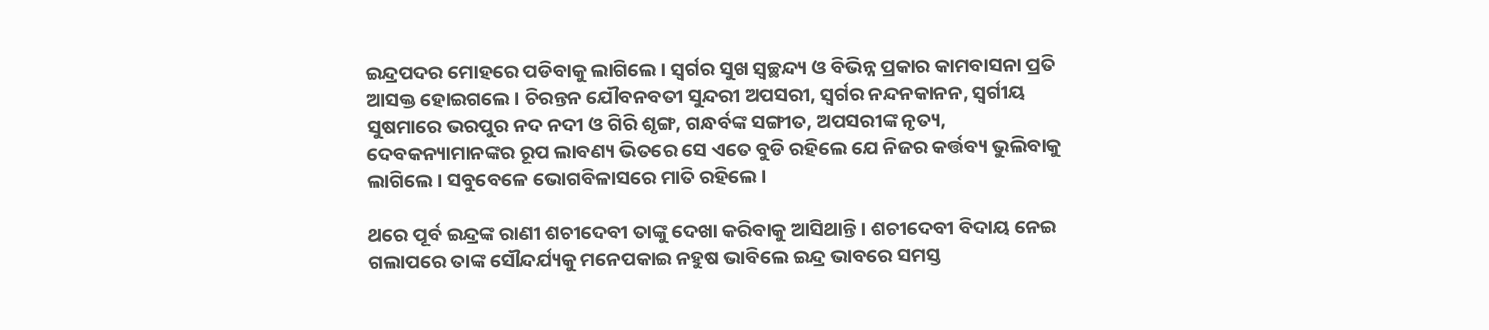ଇନ୍ଦ୍ରପଦର ମୋହରେ ପଡିବାକୁ ଲାଗିଲେ । ସ୍ୱର୍ଗର ସୁଖ ସ୍ୱଚ୍ଛନ୍ଦ୍ୟ ଓ ବିଭିନ୍ନ ପ୍ରକାର କାମବାସନା ପ୍ରତି ଆସକ୍ତ ହୋଇଗଲେ । ଚିରନ୍ତନ ଯୌବନବତୀ ସୁନ୍ଦରୀ ଅପସରୀ, ସ୍ୱର୍ଗର ନନ୍ଦନକାନନ, ସ୍ବର୍ଗୀୟ ସୁଷମାରେ ଭରପୁର ନଦ ନଦୀ ଓ ଗିରି ଶୃଙ୍ଗ, ଗନ୍ଧର୍ବଙ୍କ ସଙ୍ଗୀତ, ଅପସରୀଙ୍କ ନୃତ୍ୟ, ଦେବକନ୍ୟାମାନଙ୍କର ରୂପ ଲାବଣ୍ୟ ଭିତରେ ସେ ଏତେ ବୁଡି ରହିଲେ ଯେ ନିଜର କର୍ତ୍ତବ୍ୟ ଭୁଲିବାକୁ ଲାଗିଲେ । ସବୁବେଳେ ଭୋଗବିଳାସରେ ମାତି ରହିଲେ ।

ଥରେ ପୂର୍ବ ଇନ୍ଦ୍ରଙ୍କ ରାଣୀ ଶଚୀଦେବୀ ତାଙ୍କୁ ଦେଖା କରିବାକୁ ଆସିଥାନ୍ତି । ଶଚୀଦେବୀ ବିଦାୟ ନେଇ ଗଲାପରେ ତାଙ୍କ ସୌନ୍ଦର୍ଯ୍ୟକୁ ମନେପକାଇ ନହୁଷ ଭାବିଲେ ଇନ୍ଦ୍ର ଭାବରେ ସମସ୍ତ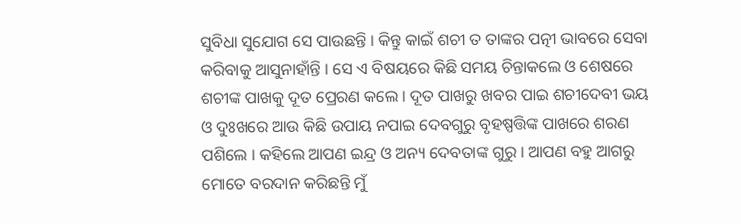ସୁବିଧା ସୁଯୋଗ ସେ ପାଉଛନ୍ତି । କିନ୍ତୁ କାଇଁ ଶଚୀ ତ ତାଙ୍କର ପତ୍ନୀ ଭାବରେ ସେବା କରିବାକୁ ଆସୁନାହାଁନ୍ତି । ସେ ଏ ବିଷୟରେ କିଛି ସମୟ ଚିନ୍ତାକଲେ ଓ ଶେଷରେ ଶଚୀଙ୍କ ପାଖକୁ ଦୂତ ପ୍ରେରଣ କଲେ । ଦୂତ ପାଖରୁ ଖବର ପାଇ ଶଚୀଦେବୀ ଭୟ ଓ ଦୁଃଖରେ ଆଉ କିଛି ଉପାୟ ନପାଇ ଦେବଗୁରୁ ବୃହଷ୍ପତ୍ତିଙ୍କ ପାଖରେ ଶରଣ ପଶିଲେ । କହିଲେ ଆପଣ ଇନ୍ଦ୍ର ଓ ଅନ୍ୟ ଦେବତାଙ୍କ ଗୁରୁ । ଆପଣ ବହୁ ଆଗରୁ ମୋତେ ବରଦାନ କରିଛନ୍ତି ମୁଁ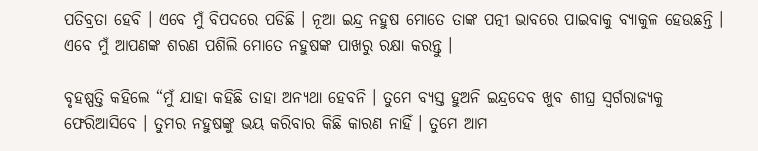ପତିବ୍ରତା ହେବି । ଏବେ ମୁଁ ବିପଦରେ ପଡିଛି । ନୂଆ ଇନ୍ଦ୍ର ନହୁଷ ମୋତେ ତାଙ୍କ ପତ୍ନୀ ଭାବରେ ପାଇବାକୁ ବ୍ୟାକୁଳ ହେଉଛନ୍ତି । ଏବେ ମୁଁ ଆପଣଙ୍କ ଶରଣ ପଶିଲି ମୋତେ ନହୁଷଙ୍କ ପାଖରୁ ରକ୍ଷା କରନ୍ତୁ ।

ବୃହଷ୍ପତ୍ତି କହିଲେ “ମୁଁ ଯାହା କହିଛି ତାହା ଅନ୍ୟଥା ହେବନି । ତୁମେ ବ୍ୟସ୍ତ ହୁଅନି ଇନ୍ଦ୍ରଦେବ ଖୁବ ଶୀଘ୍ର ସ୍ୱର୍ଗରାଜ୍ୟକୁ ଫେରିଆସିବେ । ତୁମର ନହୁଷଙ୍କୁ ଭୟ କରିବାର କିଛି କାରଣ ନାହିଁ । ତୁମେ ଆମ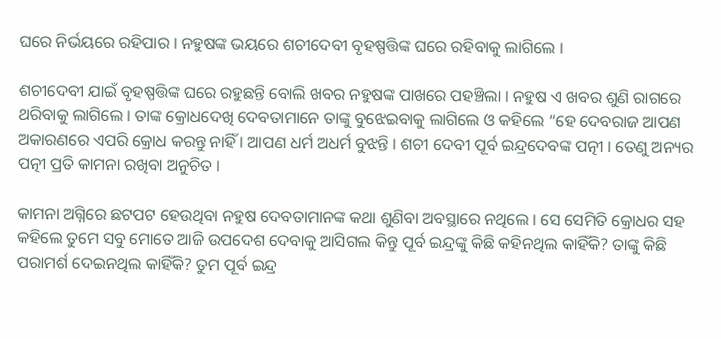ଘରେ ନିର୍ଭୟରେ ରହିପାର । ନହୁଷଙ୍କ ଭୟରେ ଶଚୀଦେବୀ ବୃହଷ୍ପତ୍ତିଙ୍କ ଘରେ ରହିବାକୁ ଲାଗିଲେ ।

ଶଚୀଦେବୀ ଯାଇଁ ବୃହଷ୍ପତ୍ତିଙ୍କ ଘରେ ରହୁଛନ୍ତି ବୋଲି ଖବର ନହୁଷଙ୍କ ପାଖରେ ପହଞ୍ଚିଲା । ନହୁଷ ଏ ଖବର ଶୁଣି ରାଗରେ ଥରିବାକୁ ଲାଗିଲେ । ତାଙ୍କ କ୍ରୋଧଦେଖି ଦେବତାମାନେ ତାଙ୍କୁ ବୁଝେଇବାକୁ ଲାଗିଲେ ଓ କହିଲେ “ହେ ଦେବରାଜ ଆପଣ ଅକାରଣରେ ଏପରି କ୍ରୋଧ କରନ୍ତୁ ନାହିଁ । ଆପଣ ଧର୍ମ ଅଧର୍ମ ବୁଝନ୍ତି । ଶଚୀ ଦେବୀ ପୂର୍ବ ଇନ୍ଦ୍ରଦେବଙ୍କ ପତ୍ନୀ । ତେଣୁ ଅନ୍ୟର ପତ୍ନୀ ପ୍ରତି କାମନା ରଖିବା ଅନୁଚିତ ।

କାମନା ଅଗ୍ନିରେ ଛଟପଟ ହେଉଥିବା ନହୁଷ ଦେବତାମାନଙ୍କ କଥା ଶୁଣିବା ଅବସ୍ଥାରେ ନଥିଲେ । ସେ ସେମିତି କ୍ରୋଧର ସହ କହିଲେ ତୁମେ ସବୁ ମୋତେ ଆଜି ଉପଦେଶ ଦେବାକୁ ଆସିଗଲ କିନ୍ତୁ ପୂର୍ବ ଇନ୍ଦ୍ରଙ୍କୁ କିଛି କହିନଥିଲ କାହିଁକି? ତାଙ୍କୁ କିଛି ପରାମର୍ଶ ଦେଇନଥିଲ କାହିଁକି? ତୁମ ପୂର୍ବ ଇନ୍ଦ୍ର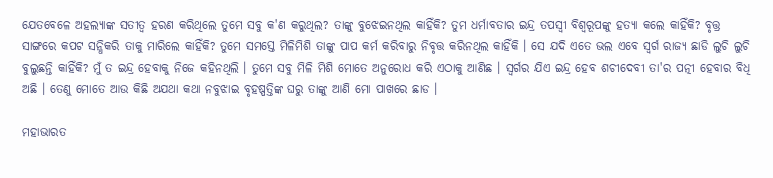ଯେତବେଳେ ଅହଲ୍ୟାଙ୍କ ସତୀତ୍ୱ ହରଣ କରିଥିଲେ ତୁମେ ସବୁ କ'ଣ କରୁଥିଲ? ତାଙ୍କୁ ବୁଝେଇନଥିଲ କାହିଁକି? ତୁମ ଧର୍ମାବତାର ଇନ୍ଦ୍ର ତପସ୍ୱୀ ବିଶ୍ୱରୂପଙ୍କୁ ହତ୍ୟା କଲେ କାହିଁକି? ବୃତ୍ତ୍ର ସାଙ୍ଗରେ କପଟ ସନ୍ଧିକରି ତାକୁ ମାରିଲେ କାହିଁକି? ତୁମେ ସମସ୍ତେ ମିଳିମିଶି ତାଙ୍କୁ ପାପ କର୍ମ କରିବାରୁ ନିବୃତ୍ତ କରିନଥିଲ କାହିଁକି । ସେ ଯଦି ଏତେ ଭଲ ଏବେ ସ୍ୱର୍ଗ ରାଜ୍ୟ ଛାଡି ଲୁଚି ଲୁଚି ବୁଲୁଛନ୍ତି କାହିଁକି? ମୁଁ ତ ଇନ୍ଦ୍ର ହେବାକୁ ନିଜେ କହିନଥିଲି । ତୁମେ ସବୁ ମିଳି ମିଶି ମୋତେ ଅନୁରୋଧ କରି ଏଠାକୁ ଆଣିଛ । ସ୍ୱର୍ଗର ଯିଏ ଇନ୍ଦ୍ର ହେବ ଶଚୀଦେବୀ ତା'ର ପତ୍ନୀ ହେବାର ବିଧି ଅଛି । ତେଣୁ ମୋତେ ଆଉ କିଛି ଅଯଥା କଥା ନବୁଝାଇ ବୃହଷ୍ପତ୍ତିଙ୍କ ଘରୁ ତାଙ୍କୁ ଆଣି ମୋ ପାଖରେ ଛାଡ ।

ମହାଭାରତ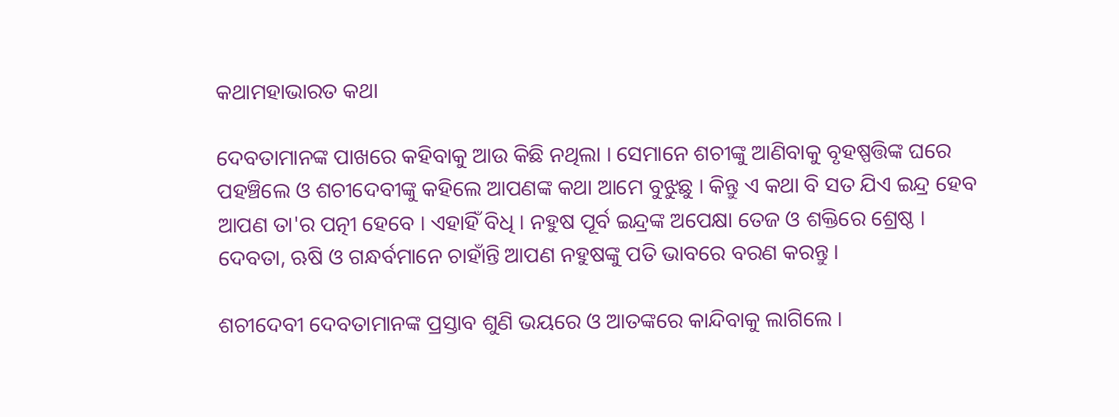କଥାମହାଭାରତ କଥା

ଦେବତାମାନଙ୍କ ପାଖରେ କହିବାକୁ ଆଉ କିଛି ନଥିଲା । ସେମାନେ ଶଚୀଙ୍କୁ ଆଣିବାକୁ ବୃହଷ୍ପତ୍ତିଙ୍କ ଘରେ ପହଞ୍ଚିଲେ ଓ ଶଚୀଦେବୀଙ୍କୁ କହିଲେ ଆପଣଙ୍କ କଥା ଆମେ ବୁଝୁଛୁ । କିନ୍ତୁ ଏ କଥା ବି ସତ ଯିଏ ଇନ୍ଦ୍ର ହେବ ଆପଣ ତା'ର ପତ୍ନୀ ହେବେ । ଏହାହିଁ ବିଧି । ନହୁଷ ପୂର୍ବ ଇନ୍ଦ୍ରଙ୍କ ଅପେକ୍ଷା ତେଜ ଓ ଶକ୍ତିରେ ଶ୍ରେଷ୍ଠ । ଦେବତା, ଋଷି ଓ ଗନ୍ଧର୍ବମାନେ ଚାହାଁନ୍ତି ଆପଣ ନହୁଷଙ୍କୁ ପତି ଭାବରେ ବରଣ କରନ୍ତୁ ।

ଶଚୀଦେବୀ ଦେବତାମାନଙ୍କ ପ୍ରସ୍ତାବ ଶୁଣି ଭୟରେ ଓ ଆତଙ୍କରେ କାନ୍ଦିବାକୁ ଲାଗିଲେ ।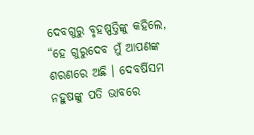ଦେବଗୁରୁ ବୃହଷ୍ପତ୍ତିଙ୍କୁ କହିଲେ, “ହେ ଗୁରୁଦେବ ମୁଁ ଆପଣଙ୍କ ଶରଣରେ ଅଛି । ଦେବର୍ଷିସମ ନହୁଷଙ୍କୁ ପତି ଭାବରେ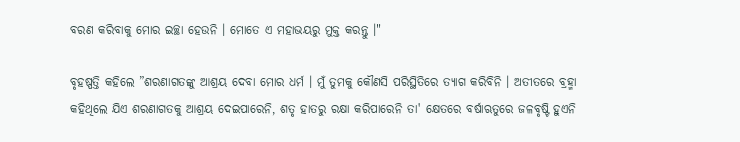ବରଣ କରିବାକୁ ମୋର ଇଚ୍ଛା ହେଉନି । ମୋତେ ଏ ମହାଭୟରୁ ମୁକ୍ତ କରନ୍ତୁ ।"

ବୃହଷ୍ପତ୍ତି କହିଲେ ”ଶରଣାଗତଙ୍କୁ ଆଶ୍ରୟ ଦେବା ମୋର ଧର୍ମ । ମୁଁ ତୁମକୁ କୌଣସି ପରିସ୍ଥିତିରେ ତ୍ୟାଗ କରିବିନି । ଅତୀତରେ ବ୍ରହ୍ମା କହିଥିଲେ ଯିଏ ଶରଣାଗତକୁ ଆଶ୍ରୟ ଦେଇପାରେନି, ଶତୃ ହାତରୁ ରକ୍ଷା କରିପାରେନି ତା' କ୍ଷେତରେ ବର୍ଷାଋତୁରେ ଜଳବୃଷ୍ଟି ହୁଏନି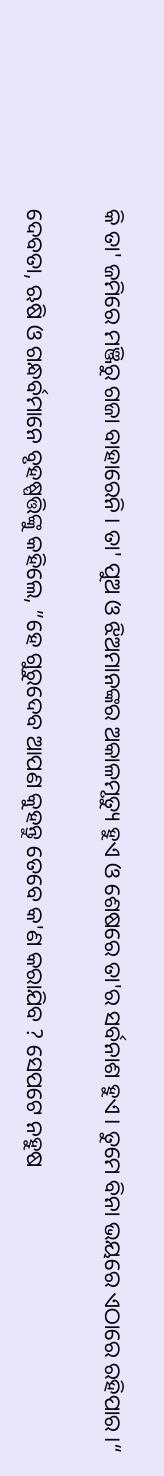କି ତା' ଜମିରେ ମଞ୍ଜିରୁ ଗଜା ବାହାରେନି । ତା' ପୁଅ ଓ ଝିଅମାନଙ୍କର ଅକାଳମୃତ୍ୟୁ ହୁଏ ଓ ଶେଷରେ ତା'ର ସର୍ବନାଶ ହୁଏ । ତୁମେ ବିନା ଭୟରେ ଏଠାରେ ରହିପାର ।“

ଦେବତା, ଋଷି ଓ ଗନ୍ଧର୍ବମାନେ ବୃହଷ୍ପତ୍ତିଙ୍କୁ କହିଲେ, ”ହେ ଗୁରୁଦେବ ଆପଣ କୁହନ୍ତୁ ତେବେ କ'ଣ କରାଯିବ ? ସେପଟେ ନହୁଷ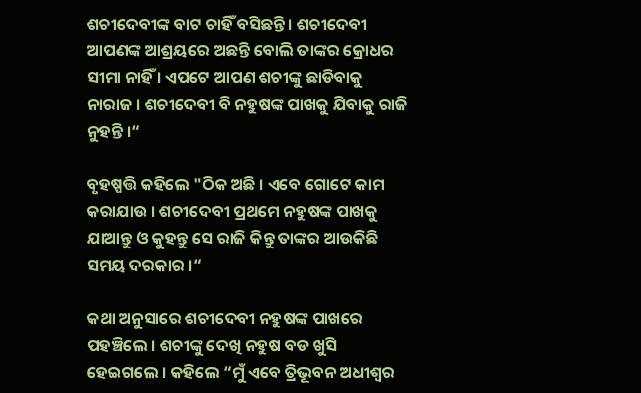ଶଚୀଦେବୀଙ୍କ ବାଟ ଚାହିଁ ବସିଛନ୍ତି । ଶଚୀଦେବୀ ଆପଣଙ୍କ ଆଶ୍ରୟରେ ଅଛନ୍ତି ବୋଲି ତାଙ୍କର କ୍ରୋଧର ସୀମା ନାହିଁ । ଏପଟେ ଆପଣ ଶଚୀଙ୍କୁ ଛାଡିବାକୁ ନାରାଜ । ଶଚୀଦେବୀ ବି ନହୁଷଙ୍କ ପାଖକୁ ଯିବାକୁ ରାଜି ନୁହନ୍ତି ।“

ବୃହଷ୍ପତ୍ତି କହିଲେ "ଠିକ ଅଛି । ଏବେ ଗୋଟେ କାମ କରାଯାଉ । ଶଚୀଦେବୀ ପ୍ରଥମେ ନହୁଷଙ୍କ ପାଖକୁ ଯାଆନ୍ତୁ ଓ କୁହନ୍ତୁ ସେ ରାଜି କିନ୍ତୁ ତାଙ୍କର ଆଉକିଛି ସମୟ ଦରକାର ।“

କଥା ଅନୁସାରେ ଶଚୀଦେବୀ ନହୁଷଙ୍କ ପାଖରେ ପହଞ୍ଚିଲେ । ଶଚୀଙ୍କୁ ଦେଖି ନହୁଷ ବଡ ଖୁସି ହେଇଗଲେ । କହିଲେ “ମୁଁ ଏବେ ତ୍ରିଭୂବନ ଅଧୀଶ୍ୱର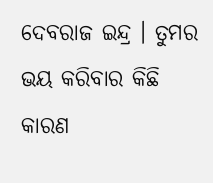ଦେବରାଜ ଇନ୍ଦ୍ର । ତୁମର ଭୟ କରିବାର କିଛି କାରଣ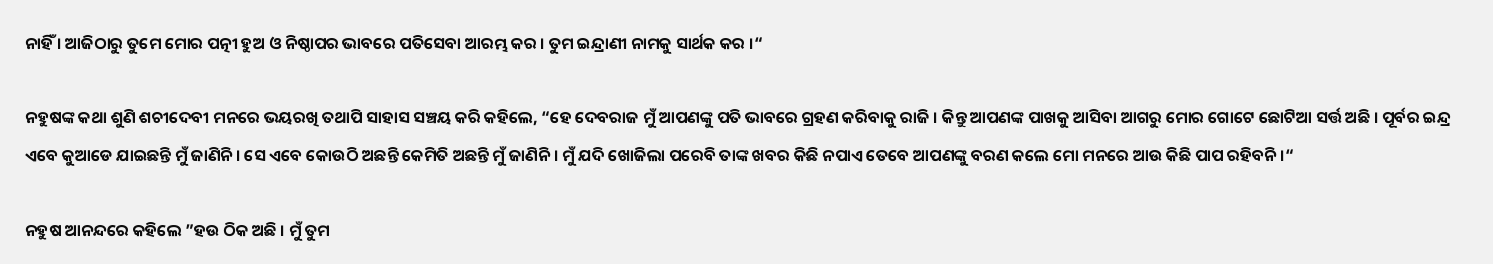ନାହିଁ । ଆଜିଠାରୁ ତୁମେ ମୋର ପତ୍ନୀ ହୁଅ ଓ ନିଷ୍ଠାପର ଭାବରେ ପତିସେବା ଆରମ୍ଭ କର । ତୁମ ଇନ୍ଦ୍ରାଣୀ ନାମକୁ ସାର୍ଥକ କର ।“

ନହୁଷଙ୍କ କଥା ଶୁଣି ଶଚୀଦେବୀ ମନରେ ଭୟରଖି ତଥାପି ସାହାସ ସଞ୍ଚୟ କରି କହିଲେ, “ହେ ଦେବରାଜ ମୁଁ ଆପଣଙ୍କୁ ପତି ଭାବରେ ଗ୍ରହଣ କରିବାକୁ ରାଜି । କିନ୍ତୁ ଆପଣଙ୍କ ପାଖକୁ ଆସିବା ଆଗରୁ ମୋର ଗୋଟେ ଛୋଟିଆ ସର୍ତ୍ତ ଅଛି । ପୂର୍ବର ଇନ୍ଦ୍ର ଏବେ କୁଆଡେ ଯାଇଛନ୍ତି ମୁଁ ଜାଣିନି । ସେ ଏବେ କୋଉଠି ଅଛନ୍ତି କେମିତି ଅଛନ୍ତି ମୁଁ ଜାଣିନି । ମୁଁ ଯଦି ଖୋଜିଲା ପରେବି ତାଙ୍କ ଖବର କିଛି ନପାଏ ତେବେ ଆପଣଙ୍କୁ ବରଣ କଲେ ମୋ ମନରେ ଆଉ କିଛି ପାପ ରହିବନି ।“

ନହୁଷ ଆନନ୍ଦରେ କହିଲେ ”ହଉ ଠିକ ଅଛି । ମୁଁ ତୁମ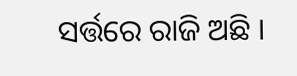ସର୍ତ୍ତରେ ରାଜି ଅଛି ।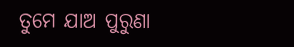ତୁମେ ଯାଅ ପୁରୁଣା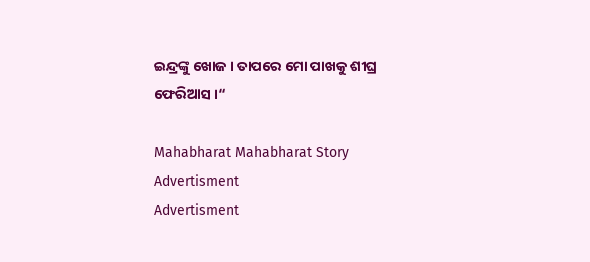ଇନ୍ଦ୍ରଙ୍କୁ ଖୋଜ । ତାପରେ ମୋ ପାଖକୁ ଶୀଘ୍ର ଫେରିଆସ ।“

Mahabharat Mahabharat Story
Advertisment
Advertisment